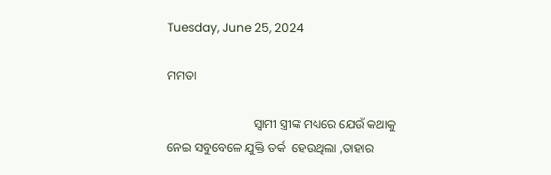Tuesday, June 25, 2024

ମମତା

                            ସ୍ୱାମୀ ସ୍ତ୍ରୀଙ୍କ ମଧ୍ୟରେ ଯେଉଁ କଥାକୁ ନେଇ ସବୁବେଳେ ଯୁକ୍ତି ତର୍କ  ହେଉଥିଲା ,ତାହାର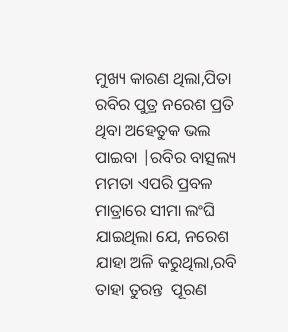ମୁଖ୍ୟ କାରଣ ଥିଲା,ପିତା ରବିର ପୁତ୍ର ନରେଶ ପ୍ରତି ଥିବା ଅହେତୁକ ଭଲ ପାଇବା |ରବିର ବାତ୍ସଲ୍ୟ ମମତା ଏପରି ପ୍ରବଳ ମାତ୍ରାରେ ସୀମା ଲଂଘି ଯାଇଥିଲା ଯେ, ନରେଶ ଯାହା ଅଳି କରୁଥିଲା,ରବି ତାହା ତୁରନ୍ତ  ପୂରଣ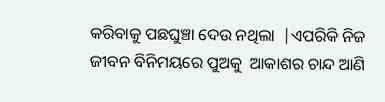କରିବାକୁ ପଛଘୁଞ୍ଚା ଦେଉ ନଥିଲା  |ଏପରିକି ନିଜ ଜୀବନ ବିନିମୟରେ ପୁଅକୁ  ଆକାଶର ଚାନ୍ଦ ଆଣି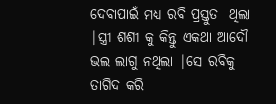ଦେବାପାଇଁ ମଧ୍ୟ ରବି ପ୍ରସ୍ତୁତ  ଥିଲା |ସ୍ତ୍ରୀ ଶଶୀ କୁ କିନ୍ତୁ ଏକଥା ଆଦୌ ଭଲ ଲାଗୁ ନଥିଲା |ସେ ରବିକୁ ତାଗିଦ କରି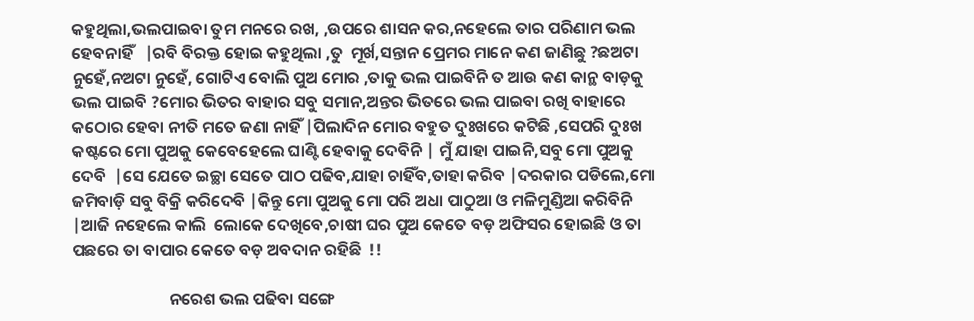କହୁଥିଲା,ଭଲପାଇବା ତୁମ ମନରେ ରଖ, ,ଉପରେ ଶାସନ କର,ନହେଲେ ତାର ପରିଣାମ ଭଲ ହେବନାହିଁ   |ରବି ବିରକ୍ତ ହୋଇ କହୁଥିଲା ,ତୁ  ମୂର୍ଖ,ସନ୍ତାନ ପ୍ରେମର ମାନେ କଣ ଜାଣିଛୁ ?ଛଅଟା ନୁହେଁ,ନଅଟା ନୁହେଁ, ଗୋଟିଏ ବୋଲି ପୁଅ ମୋର ,ତାକୁ ଭଲ ପାଇବିନି ତ ଆଉ କଣ କାନ୍ଥ ବାଡ଼କୁ ଭଲ ପାଇବି ?ମୋର ଭିତର ବାହାର ସବୁ ସମାନ,ଅନ୍ତର ଭିତରେ ଭଲ ପାଇବା ରଖି ବାହାରେ କଠୋର ହେବା ନୀତି ମତେ ଜଣା ନାହିଁ |ପିଲାଦିନ ମୋର ବହୁତ ଦୁଃଖରେ କଟିଛି ,ସେପରି ଦୁଃଖ କଷ୍ଟରେ ମୋ ପୁଅକୁ କେବେହେଲେ ଘାଣ୍ଟି ହେବାକୁ ଦେବିନି | ମୁଁ ଯାହା ପାଇନି,ସବୁ ମୋ ପୁଅକୁ ଦେବି  |ସେ ଯେତେ ଇଚ୍ଛା ସେତେ ପାଠ ପଢିବ,ଯାହା ଚାହିଁବ,ତାହା କରିବ |ଦରକାର ପଡିଲେ,ମୋ ଜମିବାଡ଼ି ସବୁ ବିକ୍ରି କରିଦେବି |କିନ୍ତୁ ମୋ ପୁଅକୁ ମୋ ପରି ଅଧା ପାଠୁଆ ଓ ମଳିମୁଣ୍ଡିଆ କରିବିନି |ଆଜି ନହେଲେ କାଲି  ଲୋକେ ଦେଖିବେ,ଚାଷୀ ଘର ପୁଅ କେତେ ବଡ଼ ଅଫିସର ହୋଇଛି ଓ ତା ପଛରେ ତା ବାପାର କେତେ ବଡ଼ ଅବଦାନ ରହିଛି  !!

                          ନରେଶ ଭଲ ପଢିବା ସଙ୍ଗେ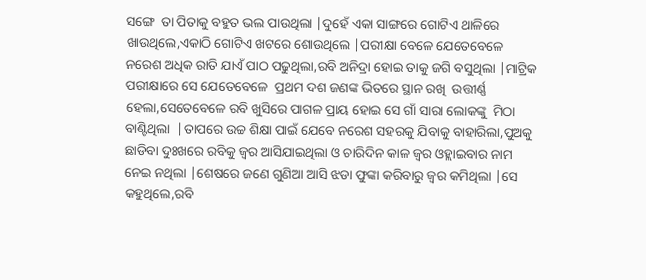ସଙ୍ଗେ  ତା ପିତାକୁ ବହୁତ ଭଲ ପାଉଥିଲା |ଦୁହେଁ ଏକା ସାଙ୍ଗରେ ଗୋଟିଏ ଥାଳିରେ ଖାଉଥିଲେ,ଏକାଠି ଗୋଟିଏ ଖଟରେ ଶୋଉଥିଲେ |ପରୀକ୍ଷା ବେଳେ ଯେତେବେଳେ ନରେଶ ଅଧିକ ରାତି ଯାଏଁ ପାଠ ପଢୁଥିଲା,ରବି ଅନିଦ୍ରା ହୋଇ ତାକୁ ଜଗି ବସୁଥିଲା |ମାଟ୍ରିକ ପରୀକ୍ଷାରେ ସେ ଯେତେବେଳେ  ପ୍ରଥମ ଦଶ ଜଣଙ୍କ ଭିତରେ ସ୍ଥାନ ରଖି  ଉତ୍ତୀର୍ଣ୍ଣ ହେଲା,ସେତେବେଳେ ରବି ଖୁସିରେ ପାଗଳ ପ୍ରାୟ ହୋଇ ସେ ଗାଁ ସାରା ଲୋକଙ୍କୁ  ମିଠା ବାଣ୍ଟିଥିଲା  |ତାପରେ ଉଚ୍ଚ ଶିକ୍ଷା ପାଇଁ ଯେବେ ନରେଶ ସହରକୁ ଯିବାକୁ ବାହାରିଲା,ପୁଅକୁ ଛାଡିବା ଦୁଃଖରେ ରବିକୁ ଜ୍ୱର ଆସିଯାଇଥିଲା ଓ ଚାରିଦିନ କାଳ ଜ୍ୱର ଓହ୍ଲାଇବାର ନାମ ନେଇ ନଥିଲା |ଶେଷରେ ଜଣେ ଗୁଣିଆ ଆସି ଝଡା ଫୁଙ୍କା କରିବାରୁ ଜ୍ୱର କମିଥିଲା |ସେ କହୁଥିଲେ,ରବି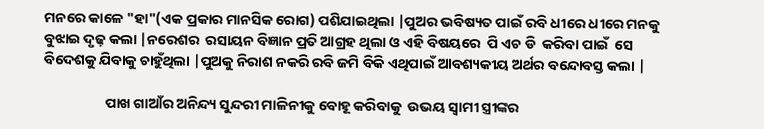ମନରେ କାଳେ "ହା"(ଏକ ପ୍ରକାର ମାନସିକ ରୋଗ) ପଶିଯାଇଥିଲା |ପୁଅର ଭବିଷ୍ୟତ ପାଇଁ ରବି ଧୀରେ ଧୀରେ ମନକୁ ବୁଝାଇ ଦୃଢ଼ କଲା |ନରେଶର  ରସାୟନ ବିଜ୍ଞାନ ପ୍ରତି ଆଗ୍ରହ ଥିଲା ଓ ଏହି ବିଷୟରେ  ପି ଏଚ ଡି  କରିବା ପାଇଁ  ସେ  ବିଦେଶକୁ ଯିବାକୁ ଚାହୁଁଥିଲା |ପୁଅକୁ ନିରାଶ ନକରି ରବି ଜମି ବିକି ଏଥିପାଇଁ ଆବଶ୍ୟକୀୟ ଅର୍ଥର ବନ୍ଦୋବସ୍ତ କଲା |

                   ପାଖ ଗାଆଁର ଅନିନ୍ଦ୍ୟ ସୁନ୍ଦରୀ ମାଳିନୀକୁ ବୋହୂ କରିବାକୁ  ଉଭୟ ସ୍ୱାମୀ ସ୍ତ୍ରୀଙ୍କର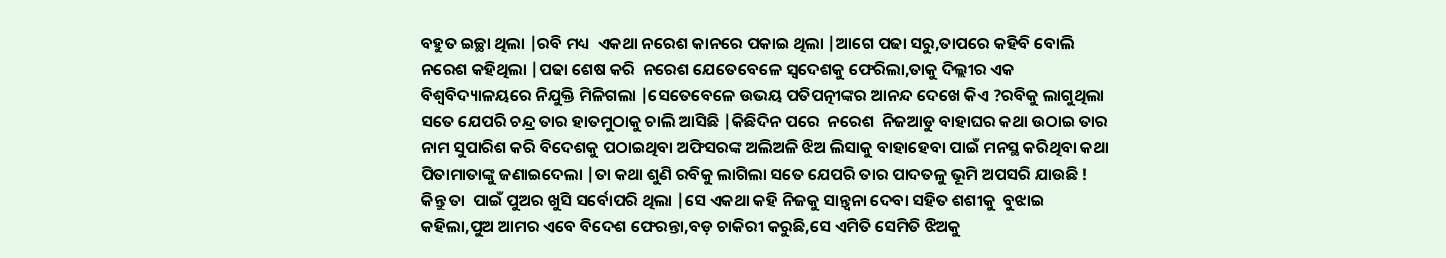ବହୁତ ଇଚ୍ଛା ଥିଲା |ରବି ମଧ୍ୟ  ଏକଥା ନରେଶ କାନରେ ପକାଇ ଥିଲା |ଆଗେ ପଢା ସରୁ,ତାପରେ କହିବି ବୋଲି ନରେଶ କହିଥିଲା |ପଢା ଶେଷ କରି  ନରେଶ ଯେତେବେଳେ ସ୍ଵଦେଶକୁ ଫେରିଲା,ତାକୁ ଦିଲ୍ଲୀର ଏକ ବିଶ୍ୱବିଦ୍ୟାଳୟରେ ନିଯୁକ୍ତି ମିଳିଗଲା |ସେତେବେଳେ ଉଭୟ ପତିପତ୍ନୀଙ୍କର ଆନନ୍ଦ ଦେଖେ କିଏ ?ରବିକୁ ଲାଗୁଥିଲା ସତେ ଯେପରି ଚନ୍ଦ୍ର ତାର ହାତମୁଠାକୁ ଚାଲି ଆସିଛି |କିଛିଦିନ ପରେ  ନରେଶ  ନିଜଆଡୁ ବାହାଘର କଥା ଉଠାଇ ତାର ନାମ ସୁପାରିଶ କରି ବିଦେଶକୁ ପଠାଇଥିବା ଅଫିସରଙ୍କ ଅଲିଅଳି ଝିଅ ଲିସାକୁ ବାହାହେବା ପାଇଁ ମନସ୍ଥ କରିଥିବା କଥା ପିତାମାତାଙ୍କୁ ଜଣାଇଦେଲା |ତା କଥା ଶୁଣି ରବିକୁ ଲାଗିଲା ସତେ ଯେପରି ତାର ପାଦତଳୁ ଭୂମି ଅପସରି ଯାଉଛି !  କିନ୍ତୁ ତା  ପାଇଁ ପୁଅର ଖୁସି ସର୍ବୋପରି ଥିଲା |ସେ ଏକଥା କହି ନିଜକୁ ସାନ୍ତ୍ୱନା ଦେବା ସହିତ ଶଶୀକୁ  ବୁଝାଇ କହିଲା,ପୁଅ ଆମର ଏବେ ବିଦେଶ ଫେରନ୍ତା,ବଡ଼ ଚାକିରୀ କରୁଛି,ସେ ଏମିତି ସେମିତି ଝିଅକୁ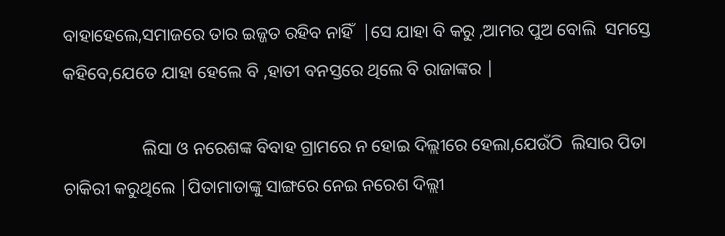ବାହାହେଲେ,ସମାଜରେ ତାର ଇଜ୍ଜତ ରହିବ ନାହିଁ  |ସେ ଯାହା ବି କରୁ ,ଆମର ପୁଅ ବୋଲି  ସମସ୍ତେ କହିବେ,ଯେତେ ଯାହା ହେଲେ ବି ,ହାତୀ ବନସ୍ତରେ ଥିଲେ ବି ରାଜାଙ୍କର |

                  ଲିସା ଓ ନରେଶଙ୍କ ବିବାହ ଗ୍ରାମରେ ନ ହୋଇ ଦିଲ୍ଲୀରେ ହେଲା,ଯେଉଁଠି  ଲିସାର ପିତା ଚାକିରୀ କରୁଥିଲେ |ପିତାମାତାଙ୍କୁ ସାଙ୍ଗରେ ନେଇ ନରେଶ ଦିଲ୍ଲୀ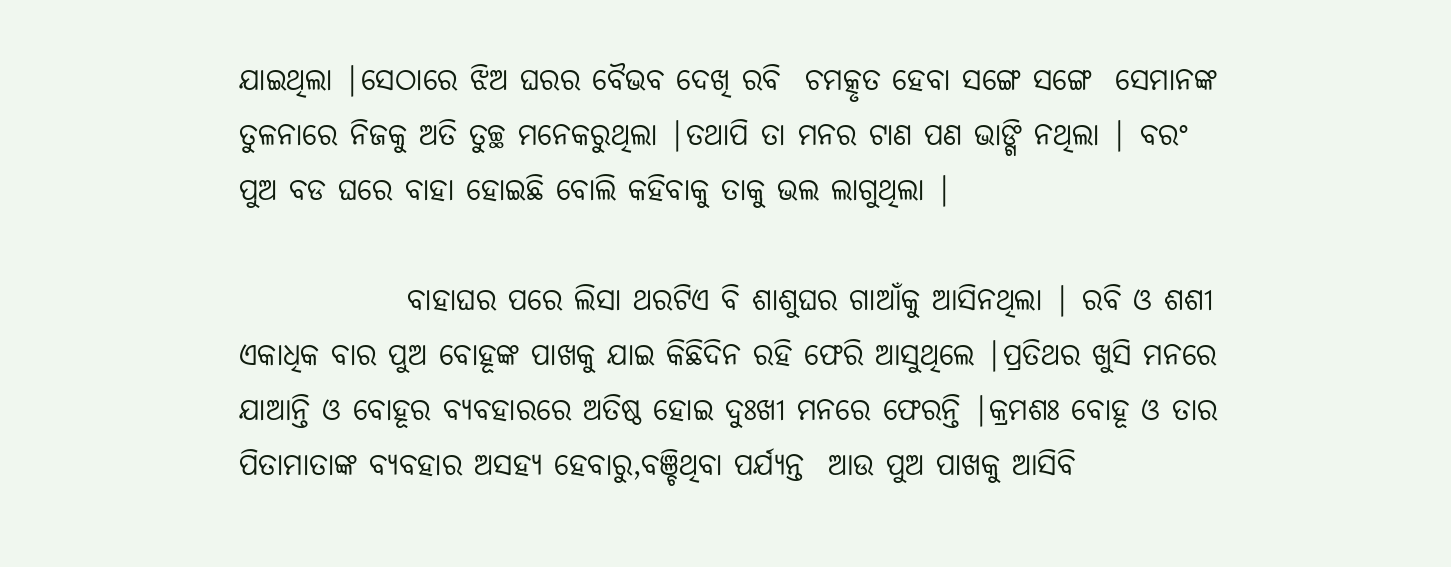ଯାଇଥିଲା |ସେଠାରେ ଝିଅ ଘରର ବୈଭବ ଦେଖି ରବି  ଚମତ୍କୃତ ହେବା ସଙ୍ଗେ ସଙ୍ଗେ  ସେମାନଙ୍କ ତୁଳନାରେ ନିଜକୁ ଅତି ତୁଚ୍ଛ ମନେକରୁଥିଲା |ତଥାପି ତା ମନର ଟାଣ ପଣ ଭାଙ୍ଗି ନଥିଲା | ବରଂ ପୁଅ ବଡ ଘରେ ବାହା ହୋଇଛି ବୋଲି କହିବାକୁ ତାକୁ ଭଲ ଲାଗୁଥିଲା |

              ବାହାଘର ପରେ ଲିସା ଥରଟିଏ ବି ଶାଶୁଘର ଗାଆଁକୁ ଆସିନଥିଲା | ରବି ଓ ଶଶୀ ଏକାଧିକ ବାର ପୁଅ ବୋହୂଙ୍କ ପାଖକୁ ଯାଇ କିଛିଦିନ ରହି ଫେରି ଆସୁଥିଲେ |ପ୍ରତିଥର ଖୁସି ମନରେ ଯାଆନ୍ତି ଓ ବୋହୂର ବ୍ୟବହାରରେ ଅତିଷ୍ଠ ହୋଇ ଦୁଃଖୀ ମନରେ ଫେରନ୍ତି |କ୍ରମଶଃ ବୋହୂ ଓ ତାର ପିତାମାତାଙ୍କ ବ୍ୟବହାର ଅସହ୍ୟ ହେବାରୁ,ବଞ୍ଚିଥିବା ପର୍ଯ୍ୟନ୍ତ  ଆଉ ପୁଅ ପାଖକୁ ଆସିବି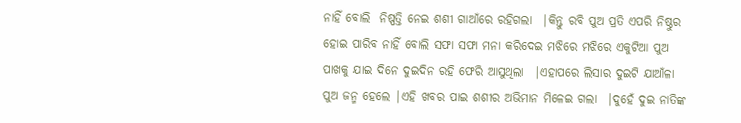ନାହିଁ ବୋଲି  ନିଷ୍ପତ୍ତି ନେଇ ଶଶୀ ଗାଆଁରେ ରହିଗଲା  |କିନ୍ତୁ ରବି ପୁଅ ପ୍ରତି ଏପରି ନିଷ୍ଠୁର ହୋଇ ପାରିବ ନାହିଁ ବୋଲି ସଫା ସଫା ମନା କରିଦେଇ ମଝିରେ ମଝିରେ ଏକୁଟିଆ ପୁଅ ପାଖକୁ ଯାଇ ଦିନେ ଦୁଇଦିନ ରହି ଫେରି ଆସୁଥିଲା  |ଏହାପରେ ଲିସାର ଦୁଇଟି ଯାଆଁଳା ପୁଅ ଜନ୍ମ ହେଲେ |ଏହି ଖବର ପାଇ ଶଶୀର ଅଭିମାନ ମିଳେଇ ଗଲା  |ଦୁହେଁ ଦୁଇ ନାତିଙ୍କ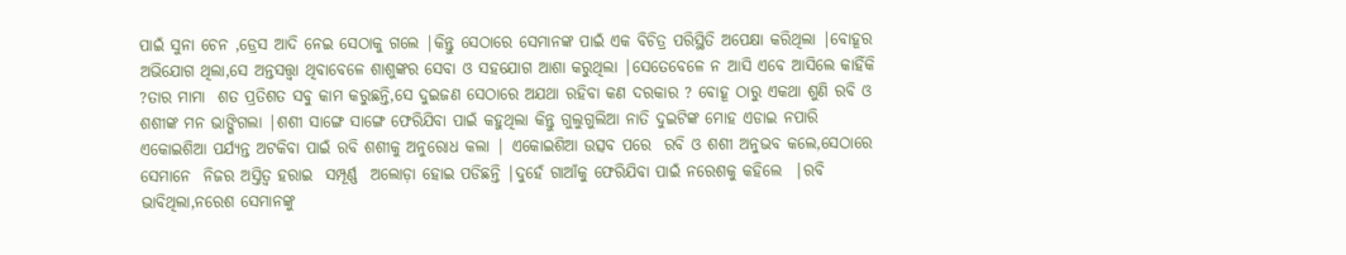ପାଇଁ ସୁନା ଚେନ ,ଡ୍ରେସ ଆଦି ନେଇ ସେଠାକୁ ଗଲେ |କିନ୍ତୁ ସେଠାରେ ସେମାନଙ୍କ ପାଇଁ ଏକ ବିଚିତ୍ର ପରିସ୍ଥିତି ଅପେକ୍ଷା କରିଥିଲା |ବୋହୂର ଅଭିଯୋଗ ଥିଲା,ସେ ଅନ୍ତସତ୍ତ୍ଵା ଥିବାବେଳେ ଶାଶୁଙ୍କର ସେବା ଓ ସହଯୋଗ ଆଶା କରୁଥିଲା |ସେତେବେଳେ ନ ଆସି ଏବେ ଆସିଲେ କାହିଁକି  ?ତାର ମାମା  ଶତ ପ୍ରତିଶତ ସବୁ କାମ କରୁଛନ୍ତି,ସେ ଦୁଇଜଣ ସେଠାରେ ଅଯଥା ରହିବା କଣ ଦରକାର ? ବୋହୂ ଠାରୁ ଏକଥା ଶୁଣି ରବି ଓ ଶଶୀଙ୍କ ମନ ଭାଙ୍ଗିଗଲା |ଶଶୀ ସାଙ୍ଗେ ସାଙ୍ଗେ ଫେରିଯିବା ପାଇଁ କହୁଥିଲା କିନ୍ତୁ ଗୁଲୁଗୁଲିଆ ନାତି ଦୁଇଟିଙ୍କ ମୋହ ଏଡାଇ ନପାରି ଏକୋଇଶିଆ ପର୍ଯ୍ୟନ୍ତ ଅଟକିବା ପାଇଁ ରବି ଶଶୀକୁ ଅନୁରୋଧ କଲା | ଏକୋଇଶିଆ ଉତ୍ସବ ପରେ  ରବି ଓ ଶଶୀ ଅନୁଭବ କଲେ,ସେଠାରେ ସେମାନେ  ନିଜର ଅସ୍ତିତ୍ଵ ହରାଇ  ସମ୍ପୂର୍ଣ୍ଣ  ଅଲୋଡ଼ା ହୋଇ ପଡିଛନ୍ତି |ଦୁହେଁ ଗାଆଁକୁ ଫେରିଯିବା ପାଇଁ ନରେଶକୁ କହିଲେ  |ରବି ଭାବିଥିଲା,ନରେଶ ସେମାନଙ୍କୁ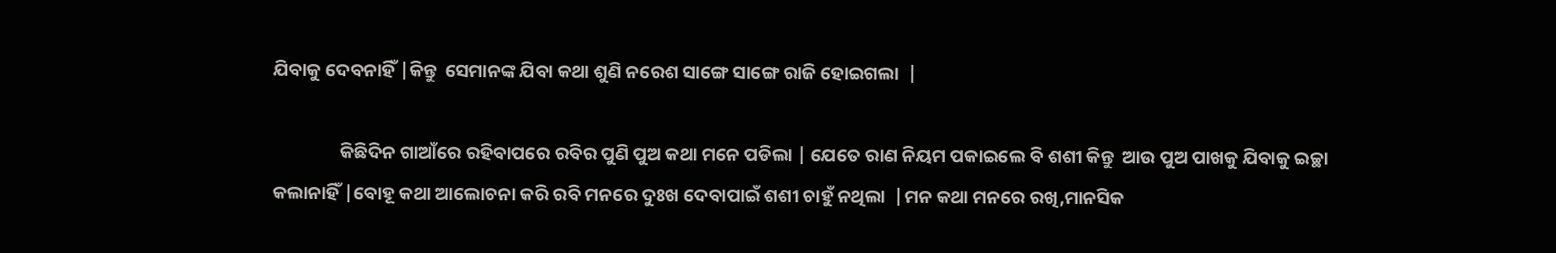ଯିବାକୁ ଦେବନାହିଁ |କିନ୍ତୁ  ସେମାନଙ୍କ ଯିବା କଥା ଶୁଣି ନରେଶ ସାଙ୍ଗେ ସାଙ୍ଗେ ରାଜି ହୋଇଗଲା  |

                କିଛିଦିନ ଗାଆଁରେ ରହିବାପରେ ରବିର ପୁଣି ପୁଅ କଥା ମନେ ପଡିଲା | ଯେତେ ରାଣ ନିୟମ ପକାଇଲେ ବି ଶଶୀ କିନ୍ତୁ  ଆଉ ପୁଅ ପାଖକୁ ଯିବାକୁ ଇଚ୍ଛା କଲାନାହିଁ |ବୋହୂ କଥା ଆଲୋଚନା କରି ରବି ମନରେ ଦୁଃଖ ଦେବାପାଇଁ ଶଶୀ ଚାହୁଁ ନଥିଲା  |ମନ କଥା ମନରେ ରଖି,ମାନସିକ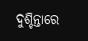ଦୁଶ୍ଚିନ୍ତାରେ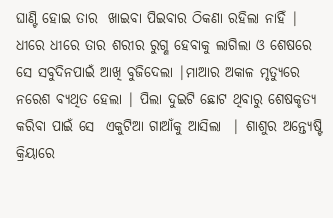ଘାଣ୍ଟି ହୋଇ ତାର  ଖାଇବା ପିଇବାର ଠିକଣା ରହିଲା ନାହିଁ |  ଧୀରେ ଧୀରେ ତାର ଶରୀର ରୁଗ୍ଣ ହେବାକୁ ଲାଗିଲା ଓ ଶେଷରେ ସେ ସବୁଦିନପାଇଁ ଆଖି ବୁଜିଦେଲା |ମାଆର ଅକାଳ ମୃତ୍ୟୁରେ ନରେଶ ବ୍ୟଥିତ ହେଲା | ପିଲା ଦୁଇଟି ଛୋଟ ଥିବାରୁ ଶେଷକୃତ୍ୟ କରିବା ପାଇଁ ସେ  ଏକୁଟିଆ ଗାଆଁକୁ ଆସିଲା  | ଶାଶୁର ଅନ୍ତ୍ୟେଷ୍ଟି କ୍ରିୟାରେ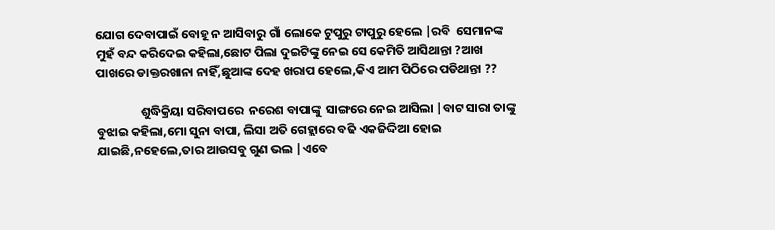ଯୋଗ ଦେବାପାଇଁ ବୋହୂ ନ ଆସିବାରୁ ଗାଁ ଲୋକେ ଟୁପୁରୁ ଟାପୁରୁ ହେଲେ |ରବି  ସେମାନଙ୍କ ମୁହଁ ବନ୍ଦ କରିଦେଇ କହିଲା,ଛୋଟ ପିଲା ଦୁଇଟିଙ୍କୁ ନେଇ ସେ କେମିତି ଆସିଥାନ୍ତା ?ଆଖ ପାଖରେ ଡାକ୍ତରଖାନା ନାହିଁ,ଛୁଆଙ୍କ ଦେହ ଖରାପ ହେଲେ,କିଏ ଆମ ପିଠିରେ ପଡିଥାନ୍ତା ??

                ଶୁଦ୍ଧିକ୍ରିୟା ସରିବାପରେ  ନରେଶ ବାପାଙ୍କୁ  ସାଙ୍ଗରେ ନେଇ ଆସିଲା |ବାଟ ସାରା ତାଙ୍କୁ ବୁଝାଇ କହିଲା,ମୋ ସୁନା ବାପା, ଲିସା ଅତି ଗେହ୍ଲାରେ ବଢି ଏକଜିଦ୍ଦିଆ ହୋଇ ଯାଇଛି,ନହେଲେ,ତାର ଆଉସବୁ ଗୁଣ ଭଲ |ଏବେ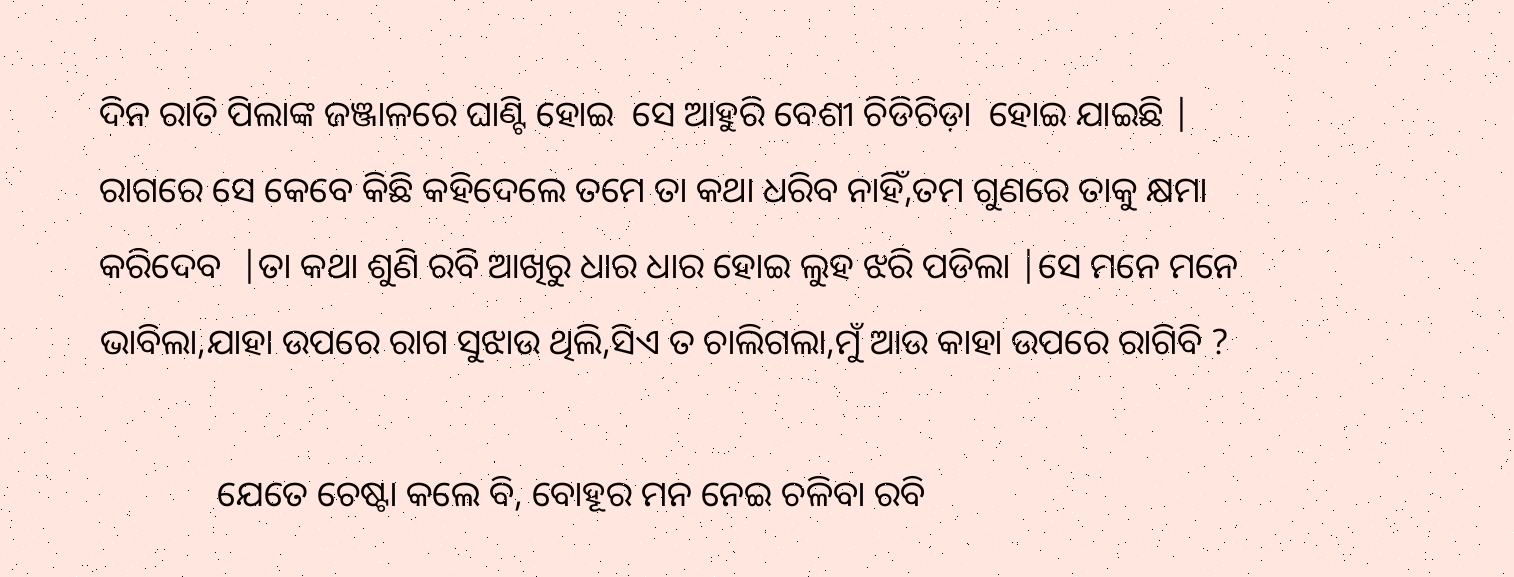ଦିନ ରାତି ପିଲାଙ୍କ ଜଞ୍ଜାଳରେ ଘାଣ୍ଟି ହୋଇ  ସେ ଆହୁରି ବେଶୀ ଚିଡିଚିଡ଼ା  ହୋଇ ଯାଇଛି | ରାଗରେ ସେ କେବେ କିଛି କହିଦେଲେ ତମେ ତା କଥା ଧରିବ ନାହିଁ,ତମ ଗୁଣରେ ତାକୁ କ୍ଷମା କରିଦେବ  |ତା କଥା ଶୁଣି ରବି ଆଖିରୁ ଧାର ଧାର ହୋଇ ଲୁହ ଝରି ପଡିଲା |ସେ ମନେ ମନେ ଭାବିଲା,ଯାହା ଉପରେ ରାଗ ସୁଝାଉ ଥିଲି,ସିଏ ତ ଚାଲିଗଲା,ମୁଁ ଆଉ କାହା ଉପରେ ରାଗିବି ?

             ଯେତେ ଚେଷ୍ଟା କଲେ ବି, ବୋହୂର ମନ ନେଇ ଚଳିବା ରବି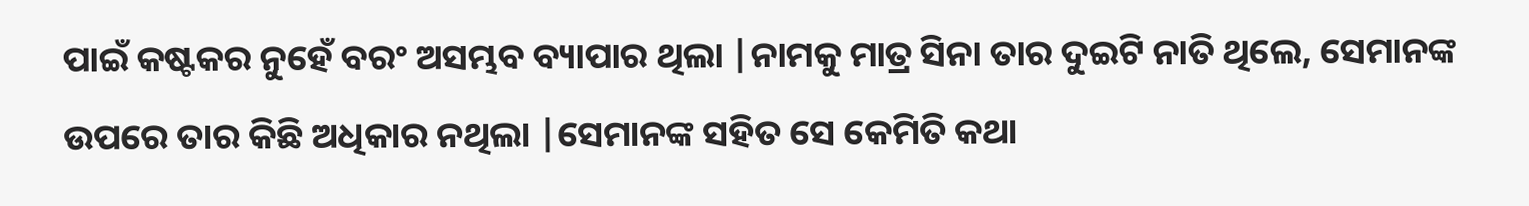ପାଇଁ କଷ୍ଟକର ନୁହେଁ ବରଂ ଅସମ୍ଭବ ବ୍ୟାପାର ଥିଲା |ନାମକୁ ମାତ୍ର ସିନା ତାର ଦୁଇଟି ନାତି ଥିଲେ, ସେମାନଙ୍କ ଉପରେ ତାର କିଛି ଅଧିକାର ନଥିଲା |ସେମାନଙ୍କ ସହିତ ସେ କେମିତି କଥା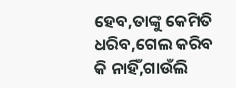ହେବ,ତାଙ୍କୁ କେମିତି ଧରିବ,ଗେଲ କରିବ କି ନାହିଁ,ଗାଉଁଲି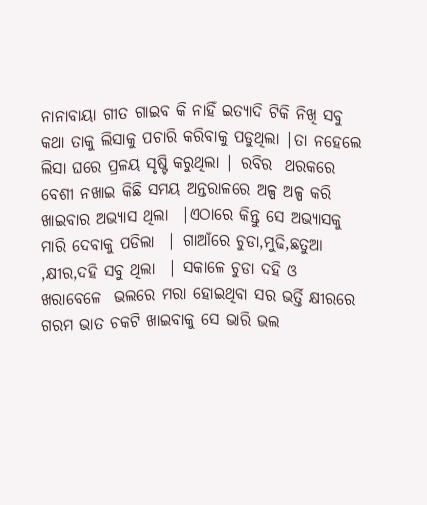ନାନାବାୟା ଗୀତ ଗାଇବ କି ନାହିଁ ଇତ୍ୟାଦି ଟିକି ନିଖି ସବୁ କଥା ତାକୁ ଲିସାକୁ ପଚାରି କରିବାକୁ ପଡୁଥିଲା |ତା ନହେଲେ ଲିସା ଘରେ ପ୍ରଳୟ ସୃଷ୍ଟି କରୁଥିଲା | ରବିର  ଥରକରେ ବେଶୀ ନଖାଇ କିଛି ସମୟ ଅନ୍ତରାଳରେ ଅଳ୍ପ ଅଳ୍ପ କରି ଖାଇବାର ଅଭ୍ୟାସ ଥିଲା  |ଏଠାରେ କିନ୍ତୁ ସେ ଅଭ୍ୟାସକୁ ମାରି ଦେବାକୁ ପଡିଲା  | ଗାଆଁରେ ଚୁଡା,ମୁଢି,ଛତୁଆ ,କ୍ଷୀର,ଦହି ସବୁ ଥିଲା  | ସକାଳେ ଚୁଡା ଦହି ଓ ଖରାବେଳେ  ଭଲରେ ମରା ହୋଇଥିବା ସର ଭର୍ତ୍ତି କ୍ଷୀରରେ ଗରମ ଭାତ ଚକଟି ଖାଇବାକୁ ସେ ଭାରି ଭଲ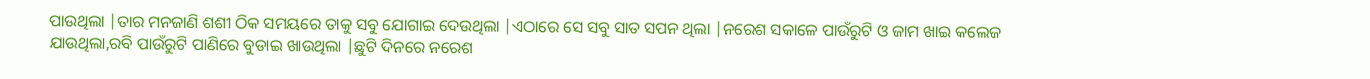ପାଉଥିଲା |ତାର ମନଜାଣି ଶଶୀ ଠିକ ସମୟରେ ତାକୁ ସବୁ ଯୋଗାଇ ଦେଉଥିଲା |ଏଠାରେ ସେ ସବୁ ସାତ ସପନ ଥିଲା |ନରେଶ ସକାଳେ ପାଉଁରୁଟି ଓ ଜାମ ଖାଇ କଲେଜ ଯାଉଥିଲା,ରବି ପାଉଁରୁଟି ପାଣିରେ ବୁଡାଇ ଖାଉଥିଲା |ଛୁଟି ଦିନରେ ନରେଶ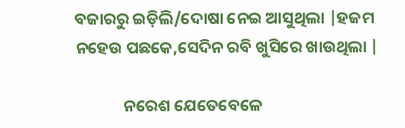ବଜାରରୁ ଇଡ଼ିଲି/ଦୋଷା ନେଇ ଆସୁଥିଲା |ହଜମ ନହେଉ ପଛକେ,ସେଦିନ ରବି ଖୁସିରେ ଖାଉଥିଲା |

             ନରେଶ ଯେତେବେଳେ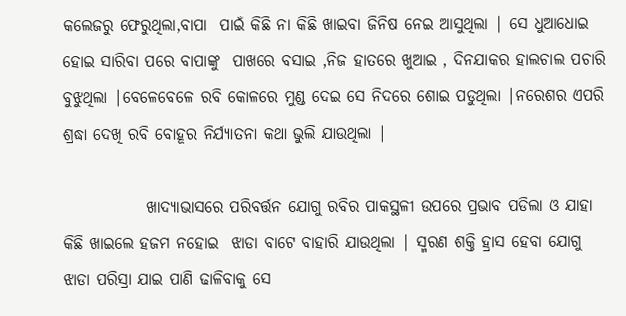କଲେଜରୁ ଫେରୁଥିଲା,ବାପା  ପାଇଁ କିଛି ନା କିଛି ଖାଇବା ଜିନିଷ ନେଇ ଆସୁଥିଲା | ସେ ଧୁଆଧୋଇ ହୋଇ ସାରିବା ପରେ ବାପାଙ୍କୁ  ପାଖରେ ବସାଇ ,ନିଜ ହାତରେ ଖୁଆଇ , ଦିନଯାକର ହାଲଚାଲ ପଚାରି ବୁଝୁଥିଲା |ବେଳେବେଳେ ରବି କୋଳରେ ମୁଣ୍ଡ ଦେଇ ସେ ନିଦରେ ଶୋଇ ପଡୁଥିଲା |ନରେଶର ଏପରି ଶ୍ରଦ୍ଧା ଦେଖି ରବି ବୋହୂର ନିର୍ଯ୍ୟାତନା କଥା ଭୁଲି ଯାଉଥିଲା |

             ଖାଦ୍ୟାଭାସରେ ପରିବର୍ତ୍ତନ ଯୋଗୁ ରବିର ପାକସ୍ଥଳୀ ଉପରେ ପ୍ରଭାବ ପଡିଲା ଓ ଯାହା କିଛି ଖାଇଲେ ହଜମ ନହୋଇ  ଝାଡା ବାଟେ ବାହାରି ଯାଉଥିଲା | ସ୍ମରଣ ଶକ୍ତି ହ୍ରାସ ହେବା ଯୋଗୁ ଝାଡା ପରିସ୍ରା ଯାଇ ପାଣି ଢାଳିବାକୁ ସେ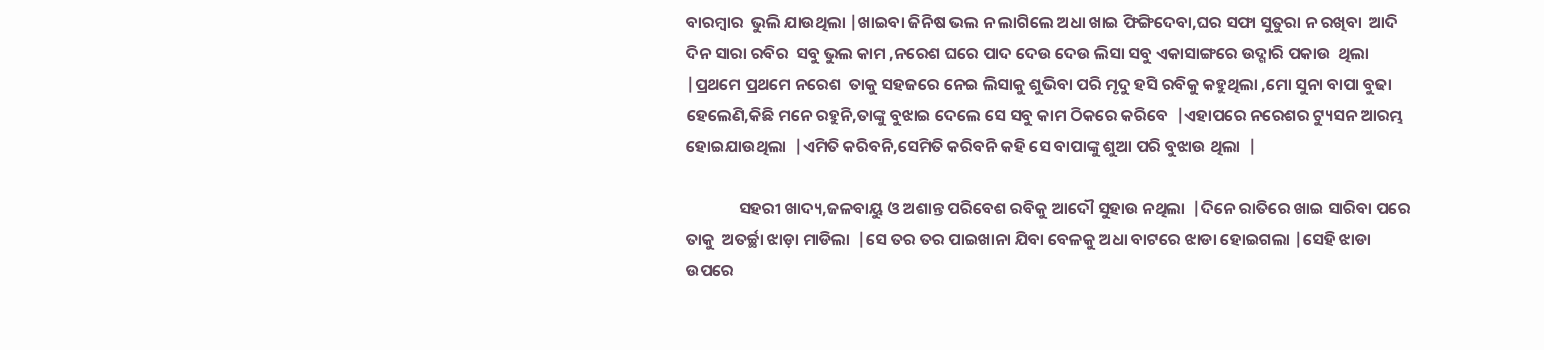ବାରମ୍ବାର  ଭୁଲି ଯାଉଥିଲା |ଖାଇବା ଜିନିଷ ଭଲ ନ ଲାଗିଲେ ଅଧା ଖାଇ ଫିଙ୍ଗିଦେବା,ଘର ସଫା ସୁତୁରା ନ ରଖିବା  ଆଦି ଦିନ ସାରା ରବିର  ସବୁ ଭୁଲ କାମ ,ନରେଶ ଘରେ ପାଦ ଦେଉ ଦେଉ ଲିସା ସବୁ ଏକାସାଙ୍ଗରେ ଉଦ୍ଗାରି ପକାଉ  ଥିଲା  |ପ୍ରଥମେ ପ୍ରଥମେ ନରେଶ  ତାକୁ ସହଜରେ ନେଇ ଲିସାକୁ ଶୁଭିବା ପରି ମୃଦୁ ହସି ରବିକୁ କହୁଥିଲା ,ମୋ ସୁନା ବାପା ବୁଢା ହେଲେଣି,କିଛି ମନେ ରହୁନି,ତାଙ୍କୁ ବୁଝାଇ ଦେଲେ ସେ ସବୁ କାମ ଠିକରେ କରିବେ  |ଏହାପରେ ନରେଶର ଟ୍ୟୁସନ ଆରମ୍ଭ ହୋଇଯାଉଥିଲା  |ଏମିତି କରିବନି,ସେମିତି କରିବନି କହି ସେ ବାପାଙ୍କୁ ଶୁଆ ପରି ବୁଝାଉ ଥିଲା  |

              ସହରୀ ଖାଦ୍ୟ,ଜଳବାୟୁ ଓ ଅଶାନ୍ତ ପରିବେଶ ରବିକୁ ଆଦୌ ସୁହାଉ ନଥିଲା  |ଦିନେ ରାତିରେ ଖାଇ ସାରିବା ପରେ  ତାକୁ  ଅତର୍ଚ୍ଛା ଝାଡ଼ା ମାଡିଲା  |ସେ ତର ତର ପାଇଖାନା ଯିବା ବେଳକୁ ଅଧା ବାଟରେ ଝାଡା ହୋଇଗଲା |ସେହି ଝାଡା ଉପରେ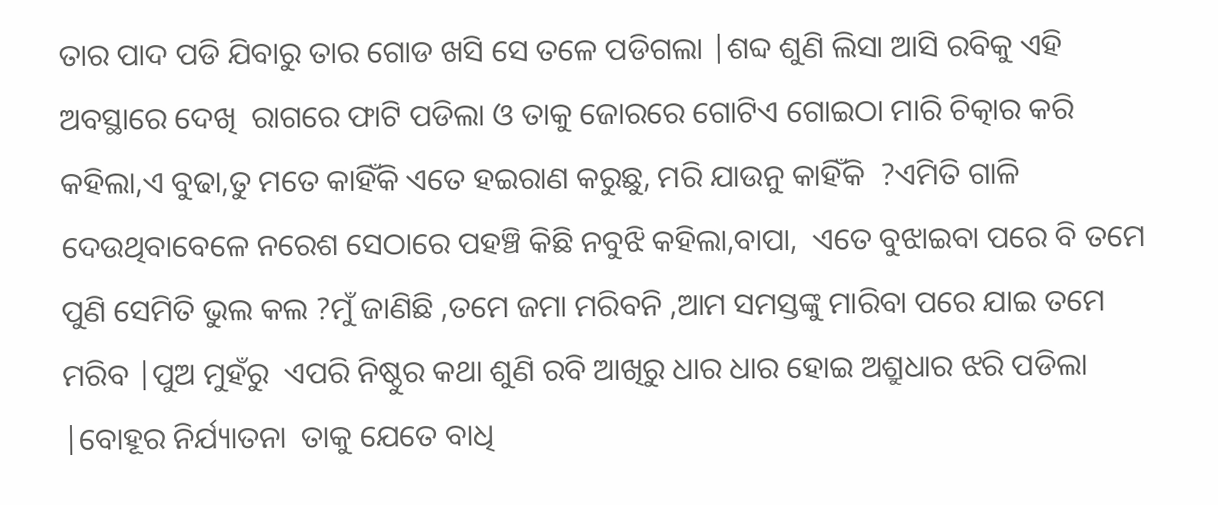ତାର ପାଦ ପଡି ଯିବାରୁ ତାର ଗୋଡ ଖସି ସେ ତଳେ ପଡିଗଲା |ଶବ୍ଦ ଶୁଣି ଲିସା ଆସି ରବିକୁ ଏହି ଅବସ୍ଥାରେ ଦେଖି  ରାଗରେ ଫାଟି ପଡିଲା ଓ ତାକୁ ଜୋରରେ ଗୋଟିଏ ଗୋଇଠା ମାରି ଚିତ୍କାର କରି କହିଲା,ଏ ବୁଢା,ତୁ ମତେ କାହିଁକି ଏତେ ହଇରାଣ କରୁଛୁ, ମରି ଯାଉନୁ କାହିଁକି  ?ଏମିତି ଗାଳି ଦେଉଥିବାବେଳେ ନରେଶ ସେଠାରେ ପହଞ୍ଚି କିଛି ନବୁଝି କହିଲା,ବାପା,  ଏତେ ବୁଝାଇବା ପରେ ବି ତମେ ପୁଣି ସେମିତି ଭୁଲ କଲ ?ମୁଁ ଜାଣିଛି ,ତମେ ଜମା ମରିବନି ,ଆମ ସମସ୍ତଙ୍କୁ ମାରିବା ପରେ ଯାଇ ତମେ ମରିବ |ପୁଅ ମୁହଁରୁ  ଏପରି ନିଷ୍ଠୁର କଥା ଶୁଣି ରବି ଆଖିରୁ ଧାର ଧାର ହୋଇ ଅଶ୍ରୁଧାର ଝରି ପଡିଲା  |ବୋହୂର ନିର୍ଯ୍ୟାତନା  ତାକୁ ଯେତେ ବାଧି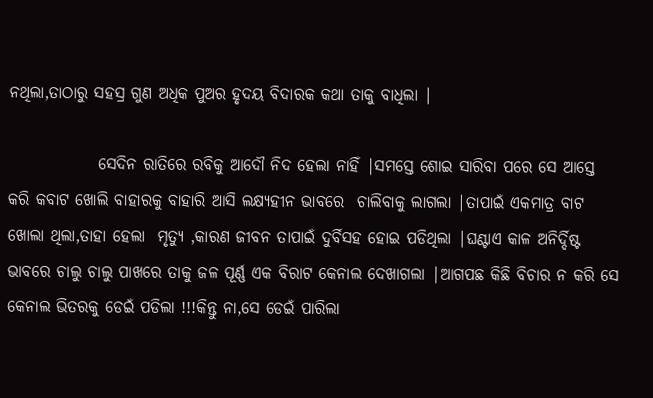ନଥିଲା,ତାଠାରୁ ସହସ୍ର ଗୁଣ ଅଧିକ ପୁଅର ହୃଦୟ ବିଦାରକ କଥା ତାକୁ ବାଧିଲା |

              ସେଦିନ ରାତିରେ ରବିକୁ ଆଦୌ ନିଦ ହେଲା ନାହିଁ |ସମସ୍ତେ ଶୋଇ ସାରିବା ପରେ ସେ ଆସ୍ତେ କରି କବାଟ ଖୋଲି ବାହାରକୁ ବାହାରି ଆସି ଲକ୍ଷ୍ୟହୀନ ଭାବରେ  ଚାଲିବାକୁ ଲାଗଲା |ତାପାଇଁ ଏକମାତ୍ର ବାଟ ଖୋଲା ଥିଲା,ତାହା ହେଲା  ମୃତ୍ୟୁ ,କାରଣ ଜୀବନ ତାପାଇଁ ଦୁର୍ବିସହ ହୋଇ ପଡିଥିଲା |ଘଣ୍ଟାଏ କାଳ ଅନିର୍ଦ୍ଦିଷ୍ଟ ଭାବରେ ଚାଲୁ ଚାଲୁ ପାଖରେ ତାକୁ ଜଳ ପୂର୍ଣ୍ଣ ଏକ ବିରାଟ କେନାଲ ଦେଖାଗଲା |ଆଗପଛ କିଛି ବିଚାର ନ କରି ସେ  କେନାଲ ଭିତରକୁ ଡେଇଁ ପଡିଲା !!!କିନ୍ତୁ ନା,ସେ ଡେଇଁ ପାରିଲା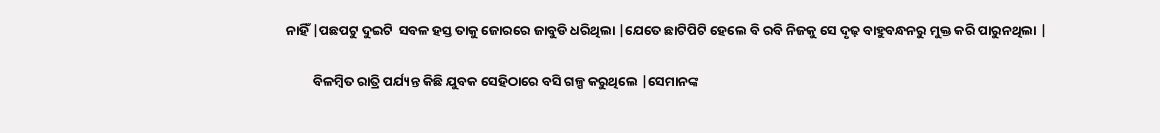ନାହିଁ |ପଛପଟୁ ଦୁଇଟି  ସବଳ ହସ୍ତ ତାକୁ ଜୋରରେ ଜାବୁଡି ଧରିଥିଲା |ଯେତେ ଛାଟିପିଟି ହେଲେ ବି ରବି ନିଜକୁ ସେ ଦୃଢ଼ ବାହୁବନ୍ଧନରୁ ମୁକ୍ତ କରି ପାରୁନଥିଲା |

         ବିଳମ୍ବିତ ରାତ୍ରି ପର୍ଯ୍ୟନ୍ତ କିଛି ଯୁବକ ସେହିଠାରେ ବସି ଗଳ୍ପ କରୁଥିଲେ |ସେମାନଙ୍କ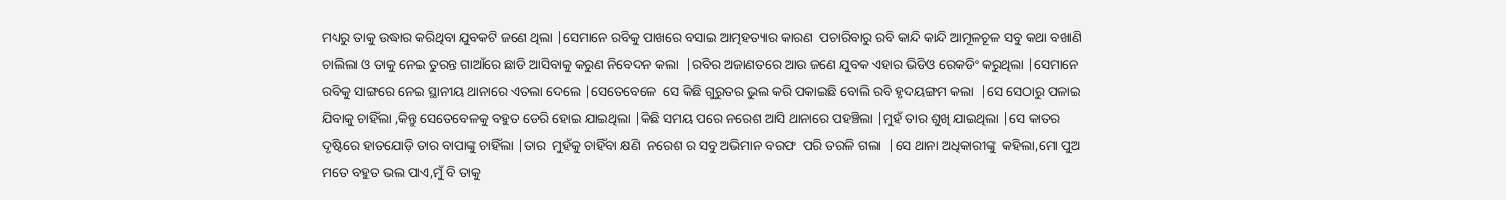ମଧ୍ୟରୁ ତାକୁ ଉଦ୍ଧାର କରିଥିବା ଯୁବକଟି ଜଣେ ଥିଲା |ସେମାନେ ରବିକୁ ପାଖରେ ବସାଇ ଆତ୍ମହତ୍ୟାର କାରଣ  ପଚାରିବାରୁ ରବି କାନ୍ଦି କାନ୍ଦି ଆମୂଳଚୂଳ ସବୁ କଥା ବଖାଣି ଚାଲିଲା ଓ ତାକୁ ନେଇ ତୁରନ୍ତ ଗାଆଁରେ ଛାଡି ଆସିବାକୁ କରୁଣ ନିବେଦନ କଲା  |ରବିର ଅଜାଣତରେ ଆଉ ଜଣେ ଯୁବକ ଏହାର ଭିଡିଓ ରେକଡିଂ କରୁଥିଲା |ସେମାନେ ରବିକୁ ସାଙ୍ଗରେ ନେଇ ସ୍ଥାନୀୟ ଥାନାରେ ଏତଲା ଦେଲେ |ସେତେବେଳେ  ସେ କିଛି ଗୁରୁତର ଭୁଲ କରି ପକାଇଛି ବୋଲି ରବି ହୃଦୟଙ୍ଗମ କଲା  |ସେ ସେଠାରୁ ପଳାଇ ଯିବାକୁ ଚାହିଁଲା ,କିନ୍ତୁ ସେତେବେଳକୁ ବହୁତ ଡେରି ହୋଇ ଯାଇଥିଲା |କିଛି ସମୟ ପରେ ନରେଶ ଆସି ଥାନାରେ ପହଞ୍ଚିଲା |ମୁହଁ ତାର ଶୁଖି ଯାଇଥିଲା |ସେ କାତର ଦୃଷ୍ଟିରେ ହାତଯୋଡ଼ି ତାର ବାପାଙ୍କୁ ଚାହିଁଲା |ତାର  ମୁହଁକୁ ଚାହିଁବା କ୍ଷଣି  ନରେଶ ର ସବୁ ଅଭିମାନ ବରଫ  ପରି ତରଳି ଗଲା  |ସେ ଥାନା ଅଧିକାରୀଙ୍କୁ  କହିଲା,ମୋ ପୁଅ ମତେ ବହୁତ ଭଲ ପାଏ,ମୁଁ ବି ତାକୁ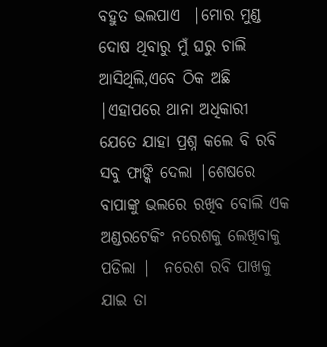ବହୁତ ଭଲପାଏ  |ମୋର ମୁଣ୍ଡ  ଦୋଷ ଥିବାରୁ ମୁଁ ଘରୁ ଚାଲି ଆସିଥିଲି,ଏବେ ଠିକ ଅଛି   |ଏହାପରେ ଥାନା ଅଧିକାରୀ ଯେତେ ଯାହା ପ୍ରଶ୍ନ କଲେ ବି ରବି ସବୁ ଫାଙ୍କି ଦେଲା |ଶେଷରେ ବାପାଙ୍କୁ ଭଲରେ ରଖିବ ବୋଲି ଏକ ଅଣ୍ଡରଟେକିଂ ନରେଶକୁ ଲେଖିବାକୁ ପଡିଲା |  ନରେଶ ରବି ପାଖକୁ ଯାଇ ତା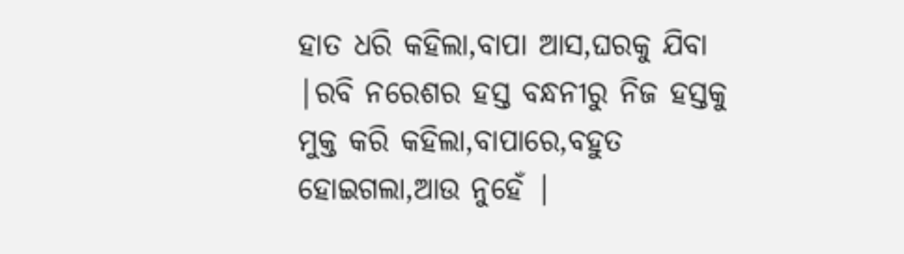ହାତ ଧରି କହିଲା,ବାପା ଆସ,ଘରକୁ ଯିବା |ରବି ନରେଶର ହସ୍ତ ବନ୍ଧନୀରୁ ନିଜ ହସ୍ତକୁ ମୁକ୍ତ କରି କହିଲା,ବାପାରେ,ବହୁତ ହୋଇଗଲା,ଆଉ ନୁହେଁ |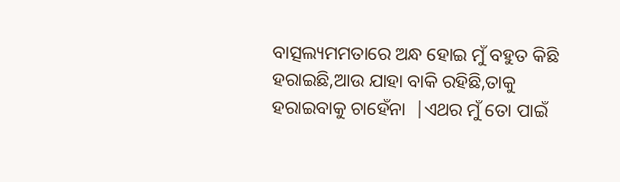ବାତ୍ସଲ୍ୟମମତାରେ ଅନ୍ଧ ହୋଇ ମୁଁ ବହୁତ କିଛି ହରାଇଛି,ଆଉ ଯାହା ବାକି ରହିଛି,ତାକୁ ହରାଇବାକୁ ଚାହେଁନା  |ଏଥର ମୁଁ ତୋ ପାଇଁ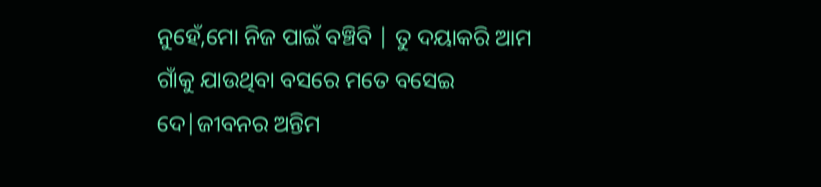ନୁହେଁ,ମୋ ନିଜ ପାଇଁ ବଞ୍ଚିବି | ତୁ ଦୟାକରି ଆମ ଗାଁକୁ ଯାଉଥିବା ବସରେ ମତେ ବସେଇ ଦେ|ଜୀବନର ଅନ୍ତିମ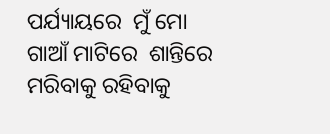ପର୍ଯ୍ୟାୟରେ  ମୁଁ ମୋ ଗାଆଁ ମାଟିରେ  ଶାନ୍ତିରେ ମରିବାକୁ ରହିବାକୁ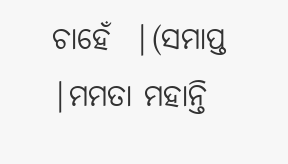ଚାହେଁ  |(ସମାପ୍ତ |ମମତା ମହାନ୍ତି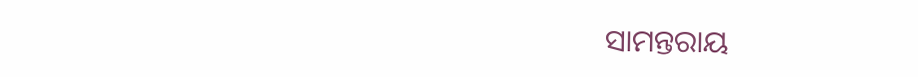ସାମନ୍ତରାୟ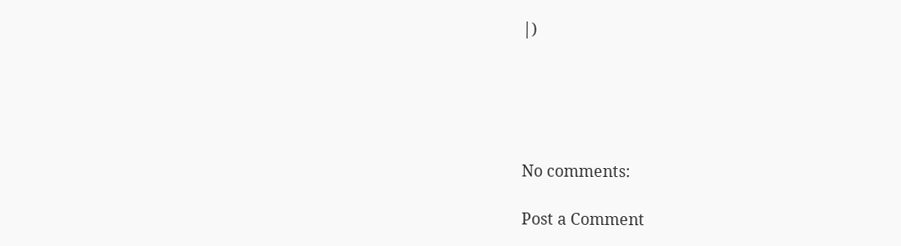|)





No comments:

Post a Comment